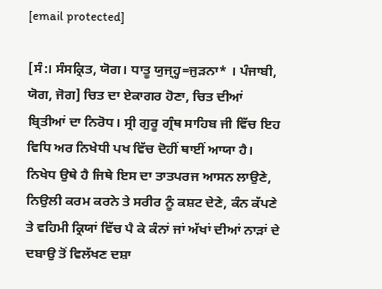[email protected]

[ਸੰ:। ਸੰਸਕ੍ਰਿਤ, ਯੋਗ। ਧਾਤੂ ਯੁਜ੍ਹ੍ਹ=ਜੁੜਨਾ* । ਪੰਜਾਬੀ, ਯੋਗ, ਜੋਗ] ਚਿਤ ਦਾ ਏਕਾਗਰ ਹੋਣਾ, ਚਿਤ ਦੀਆਂ ਬ੍ਰਿਤੀਆਂ ਦਾ ਨਿਰੋਧ। ਸ੍ਰੀ ਗੁਰੂ ਗ੍ਰੰਥ ਸਾਹਿਬ ਜੀ ਵਿੱਚ ਇਹ ਵਿਧਿ ਅਰ ਨਿਖੇਧੀ ਪਖ ਵਿੱਚ ਦੋਹੀਂ ਥਾਈਂ ਆਯਾ ਹੈ। ਨਿਖੇਧ ਉਥੇ ਹੈ ਜਿਥੇ ਇਸ ਦਾ ਤਾਤਪਰਜ ਆਸਨ ਲਾਉਣੇ, ਨਿਉਲੀ ਕਰਮ ਕਰਨੇ ਤੇ ਸਰੀਰ ਨੂੰ ਕਸ਼ਟ ਦੇਣੇ, ਕੰਨ ਕੱਪਣੇ ਤੇ ਵਹਿਮੀ ਕ੍ਰਿਯਾਂ ਵਿੱਚ ਪੈ ਕੇ ਕੰਨਾਂ ਜਾਂ ਅੱਖਾਂ ਦੀਆਂ ਨਾੜਾਂ ਦੇ ਦਬਾਉ ਤੋਂ ਵਿਲੱਖਣ ਦਸ਼ਾ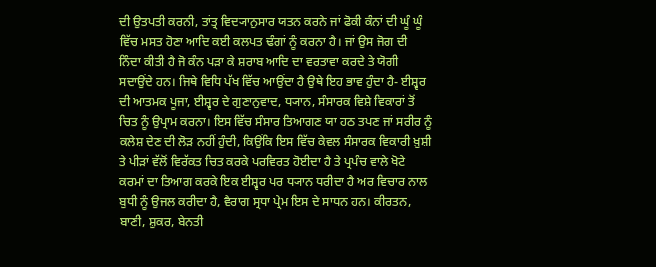ਦੀ ਉਤਪਤੀ ਕਰਨੀ, ਤਾਂਤ੍ਰ ਵਿਦ੍ਯਾਨੁਸਾਰ ਯਤਨ ਕਰਨੇ ਜਾਂ ਫੋਕੀ ਕੰਨਾਂ ਦੀ ਘੂੰ ਘੂੰ ਵਿੱਚ ਮਸਤ ਹੋਣਾ ਆਦਿ ਕਈ ਕਲਪਤ ਢੰਗਾਂ ਨੂੰ ਕਰਨਾ ਹੈ। ਜਾਂ ਉਸ ਜੋਗ ਦੀ ਨਿੰਦਾ ਕੀਤੀ ਹੈ ਜੋ ਕੰਨ ਪੜਾ ਕੇ ਸ਼ਰਾਬ ਆਦਿ ਦਾ ਵਰਤਾਵਾ ਕਰਦੇ ਤੇ ਯੋਗੀ ਸਦਾਉਂਦੇ ਹਨ। ਜਿਥੇ ਵਿਧਿ ਪੱਖ ਵਿੱਚ ਆਉਂਦਾ ਹੈ ਉਥੇ ਇਹ ਭਾਵ ਹੁੰਦਾ ਹੈ- ਈਸ਼੍ਵਰ ਦੀ ਆਤਮਕ ਪੂਜਾ, ਈਸ਼੍ਵਰ ਦੇ ਗੁਣਾਨੁਵਾਦ, ਧ੍ਯਾਨ, ਸੰਸਾਰਕ ਵਿਸ਼ੇ ਵਿਕਾਰਾਂ ਤੋਂ ਚਿਤ ਨੂੰ ਉਪ੍ਰਾਮ ਕਰਨਾ। ਇਸ ਵਿੱਚ ਸੰਸਾਰ ਤਿਆਗਣ ਯਾ ਹਠ ਤਪਣ ਜਾਂ ਸਰੀਰ ਨੂੰ ਕਲੇਸ਼ ਦੇਣ ਦੀ ਲੋੜ ਨਹੀਂ ਹੁੰਦੀ, ਕਿਉਂਕਿ ਇਸ ਵਿੱਚ ਕੇਵਲ ਸੰਸਾਰਕ ਵਿਕਾਰੀ ਖ਼ੁਸ਼ੀ ਤੇ ਪੀੜਾਂ ਵੱਲੋਂ ਵਿਰੱਕਤ ਚਿਤ ਕਰਕੇ ਪਰਵਿਰਤ ਹੋਈਦਾ ਹੈ ਤੇ ਪ੍ਰਪੰਚ ਵਾਲੇ ਖੋਟੇ ਕਰਮਾਂ ਦਾ ਤਿਆਗ ਕਰਕੇ ਇਕ ਈਸ਼੍ਵਰ ਪਰ ਧ੍ਯਾਨ ਧਰੀਦਾ ਹੈ ਅਰ ਵਿਚਾਰ ਨਾਲ ਬੁਧੀ ਨੂੰ ਉਜਲ ਕਰੀਦਾ ਹੈ, ਵੈਰਾਗ ਸ੍ਰਧਾ ਪ੍ਰੇਮ ਇਸ ਦੇ ਸਾਧਨ ਹਨ। ਕੀਰਤਨ, ਬਾਣੀ, ਸ਼ੁਕਰ, ਬੇਨਤੀ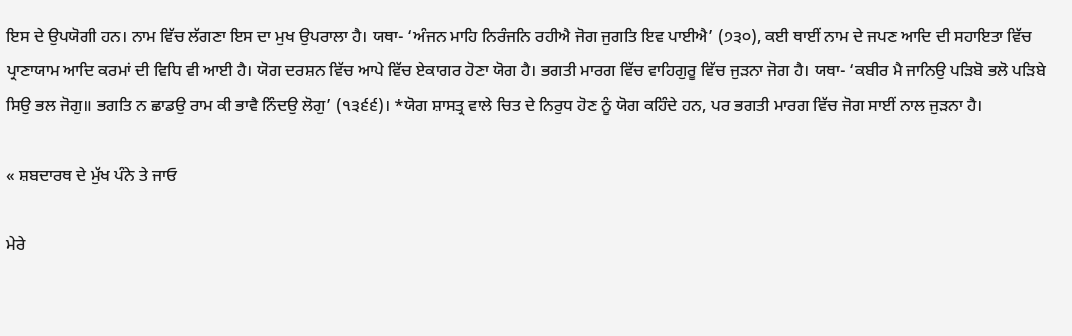ਇਸ ਦੇ ਉਪਯੋਗੀ ਹਨ। ਨਾਮ ਵਿੱਚ ਲੱਗਣਾ ਇਸ ਦਾ ਮੁਖ ਉਪਰਾਲਾ ਹੈ। ਯਥਾ- ‘ਅੰਜਨ ਮਾਹਿ ਨਿਰੰਜਨਿ ਰਹੀਐ ਜੋਗ ਜੁਗਤਿ ਇਵ ਪਾਈਐ’ (੭੩੦), ਕਈ ਥਾਈਂ ਨਾਮ ਦੇ ਜਪਣ ਆਦਿ ਦੀ ਸਹਾਇਤਾ ਵਿੱਚ ਪ੍ਰਾਣਾਯਾਮ ਆਦਿ ਕਰਮਾਂ ਦੀ ਵਿਧਿ ਵੀ ਆਈ ਹੈ। ਯੋਗ ਦਰਸ਼ਨ ਵਿੱਚ ਆਪੇ ਵਿੱਚ ਏਕਾਗਰ ਹੋਣਾ ਯੋਗ ਹੈ। ਭਗਤੀ ਮਾਰਗ ਵਿੱਚ ਵਾਹਿਗੁਰੂ ਵਿੱਚ ਜੁੜਨਾ ਜੋਗ ਹੈ। ਯਥਾ- ‘ਕਬੀਰ ਮੈ ਜਾਨਿਉ ਪੜਿਬੋ ਭਲੋ ਪੜਿਬੇ ਸਿਉ ਭਲ ਜੋਗੁ॥ ਭਗਤਿ ਨ ਛਾਡਉ ਰਾਮ ਕੀ ਭਾਵੈ ਨਿੰਦਉ ਲੋਗੁ’ (੧੩੬੬)। *ਯੋਗ ਸ਼ਾਸਤ੍ਰ ਵਾਲੇ ਚਿਤ ਦੇ ਨਿਰੁਧ ਹੋਣ ਨੂੰ ਯੋਗ ਕਹਿੰਦੇ ਹਨ, ਪਰ ਭਗਤੀ ਮਾਰਗ ਵਿੱਚ ਜੋਗ ਸਾਈਂ ਨਾਲ ਜੁੜਨਾ ਹੈ।

« ਸ਼ਬਦਾਰਥ ਦੇ ਮੁੱਖ ਪੰਨੇ ਤੇ ਜਾਓ

ਮੇਰੇ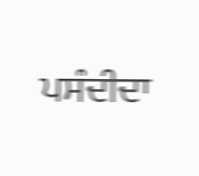ਪਸੰਦੀਦਾ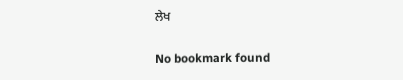ਲੇਖ

No bookmark found